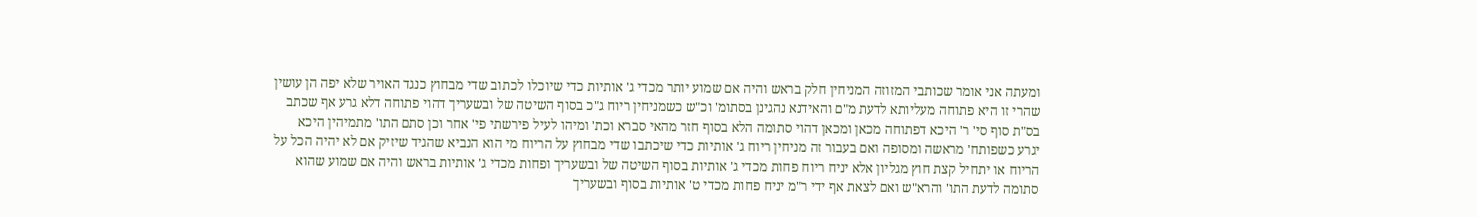ומעתה אני אומר שכותבי המזוזה המניחין חלק בראש והיה אם שמוע יותר מכדי ג' אותיות כדי שיוכלו לכתוב שדי מבחוץ כנגד האויר שלא יפה הן עושין שהרי זו היא פתוחה מעליותא לדעת מ"ם והאידנא נהגינן בסתומ' וכ"ש כשמניחין ריוח ג"כ בסוף השיטה של ובשעריך דהוי פתוחה דלא גרע אף שכתב בס"ת סוף סי' ר' היכא דפתוחה מכאן ומכאן דהוי סתומה הלא בסוף חזר מהאי סברא וכת' ומיהו לעיל פירשתי פי' אחר וכן סתם התו' מתמיהין היכא יגרע כשפותח' מראשה ומסופה ואם בעבור זה מניחין ריוח ג' אותיות כדי שיכתבו שדי מבחוץ על הריוח מי הוא הנביא שהגיד שיזיק אם לא יהיה הכל על הריוח או יתחיל קצת חוץ מגליון אלא יניח ריוח פחות מכדי ג' אותיות בסוף השיטה של ובשעריך ופחות מכדי ג' אותיות בראש והיה אם שמוע שהוא סתומה לדעת התו' והרא"ש ואם לצאת אף ידי ר"מ יניח פחות מכדי ט' אותיות בסוף ובשעריך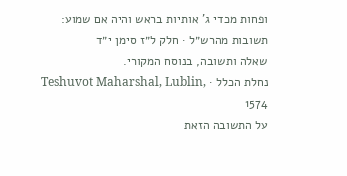ופחות מכדי ג' אותיות בראש והיה אם שמוע:
תשובות מהרש״ל · חלק ל״ז סימן י״ד
שאלה ותשובה, בנוסח המקורי.
נחלת הכלל · Teshuvot Maharshal, Lublin, 1574
על התשובה הזאת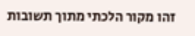זהו מקור הלכתי מתוך תשובות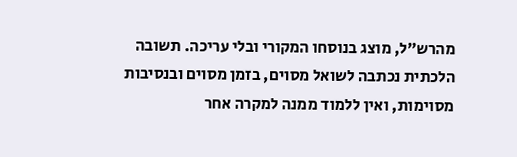מהרש״ל, מוצג בנוסחו המקורי ובלי עריכה. תשובה הלכתית נכתבה לשואל מסוים, בזמן מסוים ובנסיבות מסוימות, ואין ללמוד ממנה למקרה אחר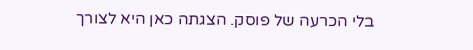בלי הכרעה של פוסק. הצגתה כאן היא לצורך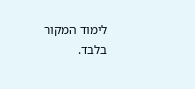לימוד המקור בלבד.